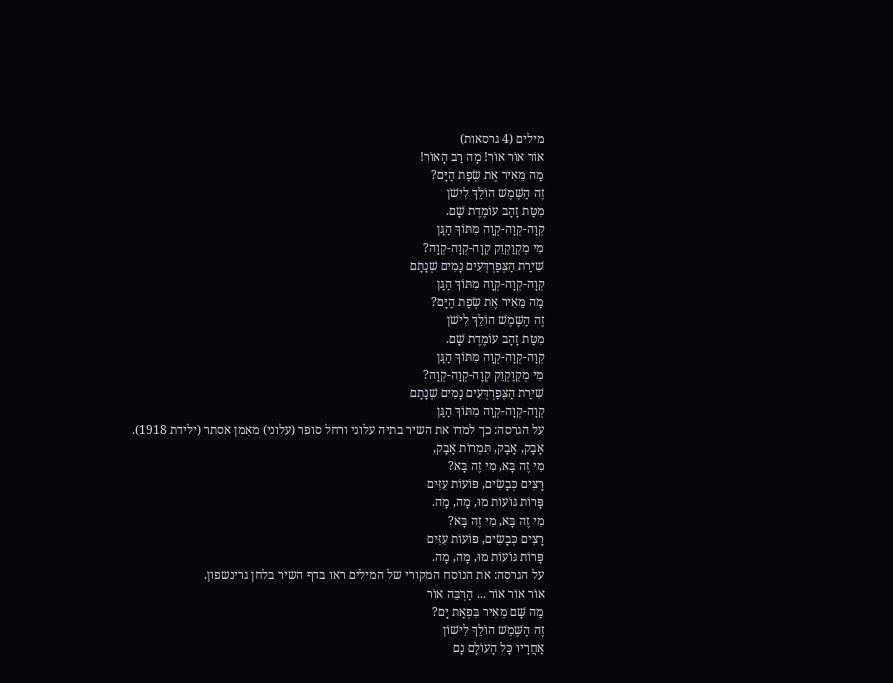מילים (4 גרסאות)
אוֹר אוֹר אוֹר! מָה רַב הָאוֹר!
מַה מֵּאִיר אֶת שְׂפַת הַיָּם?
זֶה הַשֶּׁמֶשׁ הוֹלֵךְ לִישֹׁן
מִטַּת זָהָב עוֹמֶדֶת שָׁם.
קְוָה-קְוָה-קְוָה מִתּוֹךְ הַגַּן
מִי מְקְוַקְוֵק קְוָה-קְוָה-קְוָה?
שִׁירַת הַצְּפַרְדְּעִים נָמִים שְׁנָתָם
קְוָה-קְוָה-קְוָה מִתּוֹךְ הַגַּן
מַה מֵּאִיר אֶת שְׂפַת הַיָּם?
זֶה הַשֶּׁמֶשׁ הוֹלֵךְ לִישֹׁן
מִטַּת זָהָב עוֹמֶדֶת שָׁם.
קְוָה-קְוָה-קְוָה מִתּוֹךְ הַגַּן
מִי מְקְוַקְוֵק קְוָה-קְוָה-קְוָה?
שִׁירַת הַצְּפַרְדְּעִים נָמִים שְׁנָתָם
קְוָה-קְוָה-קְוָה מִתּוֹךְ הַגַּן
על הגרסה: כך למדו את השיר בתיה עלוני ורחל סופר (עלוני) מאִמן אסתר (ילידת 1918).
אָבָק, אָבָק, תִּמְרוֹת אָבָק,
מִי זֶה בָּא, מִי זֶה בָּא?
רָצִים כְּבָשִׂים, פּוֹעוֹת עִזִּים
פָּרוֹת גּוֹעוֹת מוּ, מָה, מָה.
מִי זֶה בָּא, מִי זֶה בָּא?
רָצִים כְּבָשִׂים, פּוֹעוֹת עִזִּים
פָּרוֹת גּוֹעוֹת מוּ, מָה, מָה.
על הגרסה: את הנוסח המקורי של המילים ראו בדף השיר בלחן גרינשפון.
אוֹר אוֹר אוֹר ... הַרְבֵּה אוֹר
מַה שָּׁם מֵאִיר בִּפְאַת יָם?
זֶה הַשֶּׁמֵשׁ הוֹלֵךְ לִישׁוֹן
אַחֲרָיו כָּל הָעוֹלָם נָם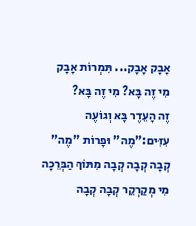אָבָק אָבָק... תִּמְרוֹת אָבָק
מִי זֶה בָּא? מִי זֶה בָּא?
זֶה הָעֵדֶר בָּא וְגוֹעֶה
עִזִּים:"מֶה" וּפָרוֹת "מֶה"
קְבָה קְבָה קְבָה מִתּוֹךְ הַבְּרֵכָה
מִי מְקַרְקֵר קְבָה קְבָה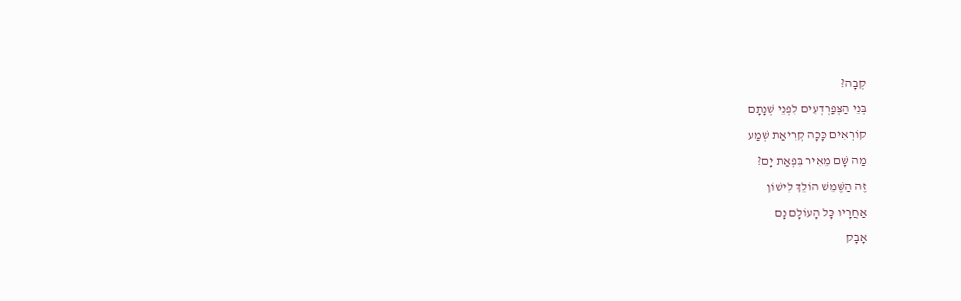קְבָה?
בְּנֵי הַצְּפַרְדְעִים לִפְנֵי שְׁנָתָם
קוֹרְאִים כָּכָה קְרִיאַת שְׁמַע
מַה שָּׁם מֵאִיר בִּפְאַת יָם?
זֶה הַשֶּׁמֵשׁ הוֹלֵךְ לִישׁוֹן
אַחֲרָיו כָּל הָעוֹלָם נָם
אָבָק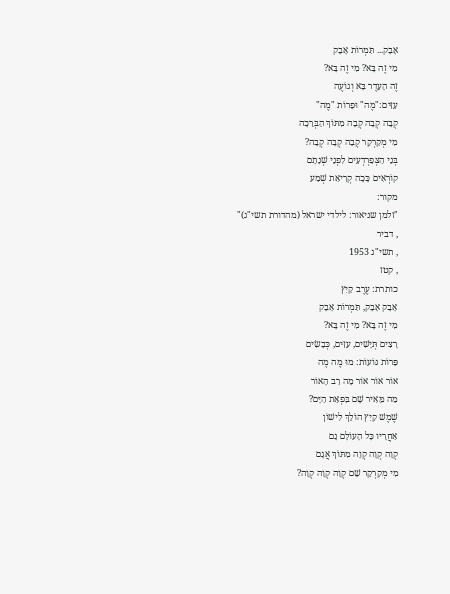אָבָק... תִּמְרוֹת אָבָק
מִי זֶה בָּא? מִי זֶה בָּא?
זֶה הָעֵדֶר בָּא וְגוֹעֶה
עִזִּים:"מֶה" וּפָרוֹת "מֶה"
קְבָה קְבָה קְבָה מִתּוֹךְ הַבְּרֵכָה
מִי מְקַרְקֵר קְבָה קְבָה קְבָה?
בְּנֵי הַצְּפַרְדְעִים לִפְנֵי שְׁנָתָם
קוֹרְאִים כָּכָה קְרִיאַת שְׁמַע
מקור:
"זלמן שניאור: לילדי ישראל (מהדורת תשי"ג)"
, דביר
, תשי"ג 1953
, קטז
כותרת: עֶרֶב קַיִץ
אָבָק אָבָק, תִּמְרוֹת אָבָק
מִי זֶה בָּא? מִי זֶה בָּא?
רָצִים תְּיָשִׁים, עִזִּים, כְּבָשִׂים
פָּרוֹת גּוֹעוֹת: מוּ מֶה מֶה
אוֹר אוֹר אוֹר מָה רַב הָאוֹר
מַה מֵּאִיר שָׁם בִּפְאַת הַיָּם?
שֶׁמֶשׁ קַיִץ הוֹלֵךְ לִישׁוֹן
אַחֲרָיו כָּל הָעוֹלָם נָם
קְוָה קְוָה קְוָה מִתּוֹךְ אֲגָם
מִי מְקַרְקֵר שָׁם קְוָה קְוָה קְוָה?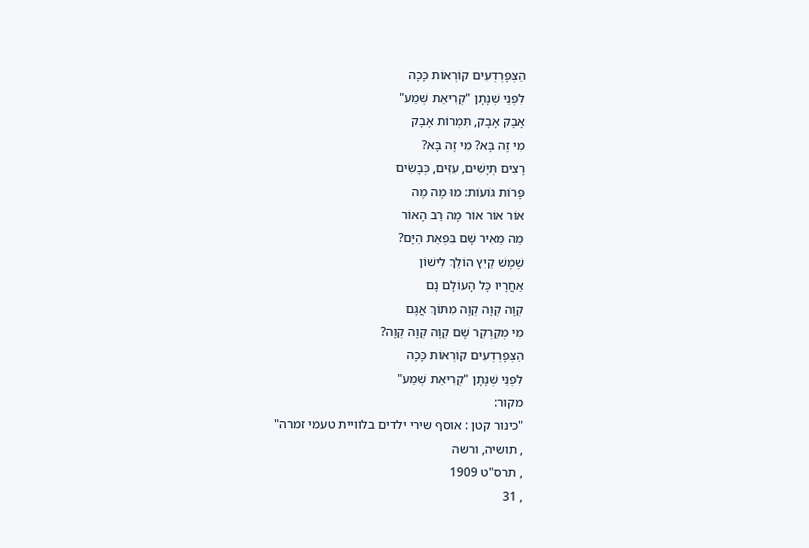הַצְּפָרְדְעִים קוֹרְאוֹת כָּכָה
לִפְנֵי שְׁנָתָן "קְרִיאַת שְׁמַע"
אָבָק אָבָק, תִּמְרוֹת אָבָק
מִי זֶה בָּא? מִי זֶה בָּא?
רָצִים תְּיָשִׁים, עִזִּים, כְּבָשִׂים
פָּרוֹת גּוֹעוֹת: מוּ מֶה מֶה
אוֹר אוֹר אוֹר מָה רַב הָאוֹר
מַה מֵּאִיר שָׁם בִּפְאַת הַיָּם?
שֶׁמֶשׁ קַיִץ הוֹלֵךְ לִישׁוֹן
אַחֲרָיו כָּל הָעוֹלָם נָם
קְוָה קְוָה קְוָה מִתּוֹךְ אֲגָם
מִי מְקַרְקֵר שָׁם קְוָה קְוָה קְוָה?
הַצְּפָרְדְעִים קוֹרְאוֹת כָּכָה
לִפְנֵי שְׁנָתָן "קְרִיאַת שְׁמַע"
מקור:
"כינור קטן : אוסף שירי ילדים בלוויית טעמי זמרה"
, תושיה, ורשה
, תרס"ט 1909
, 31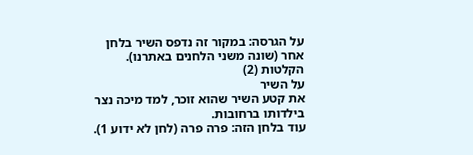על הגרסה: במקור זה נדפס השיר בלחן אחר (שונה משני הלחנים באתרנו).
הקלטות (2)
על השיר
את קטע השיר שהוא זוכר, למד מיכה נצר בילדותו ברחובות.
עוד בלחן הזה: פרה פרה (לחן לא ידוע 1).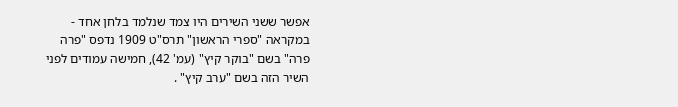אפשר ששני השירים היו צמד שנלמד בלחן אחד - במקראה "ספרי הראשון" תרס"ט 1909 נדפס "פרה פרה" בשם "בוקר קיץ" (עמ' 42), חמישה עמודים לפני השיר הזה בשם "ערב קיץ" .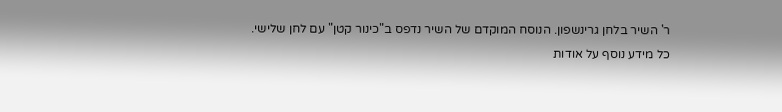ר' השיר בלחן גרינשפון. הנוסח המוקדם של השיר נדפס ב"כינור קטן" עם לחן שלישי.
כל מידע נוסף על אודות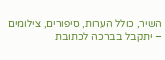השיר, כולל הערות, סיפורים, צילומים – יתקבל בברכה לכתובת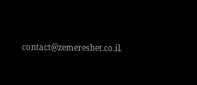contact@zemereshet.co.il.